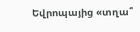Եվրոպայից «տղա՞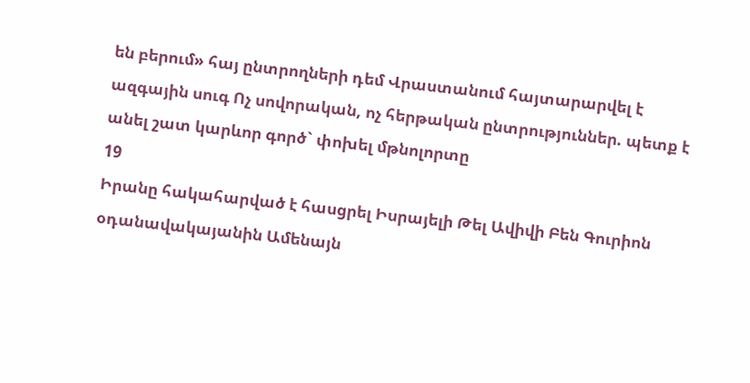են բերում» հայ ընտրողների դեմ Վրաստանում հայտարարվել է ազգային սուգ Ոչ սովորական, ոչ հերթական ընտրություններ. պետք է անել շատ կարևոր գործ` փոխել մթնոլորտը
19
Իրանը հակահարված է հասցրել Իսրայելի Թել Ավիվի Բեն Գուրիոն օդանավակայանին Ամենայն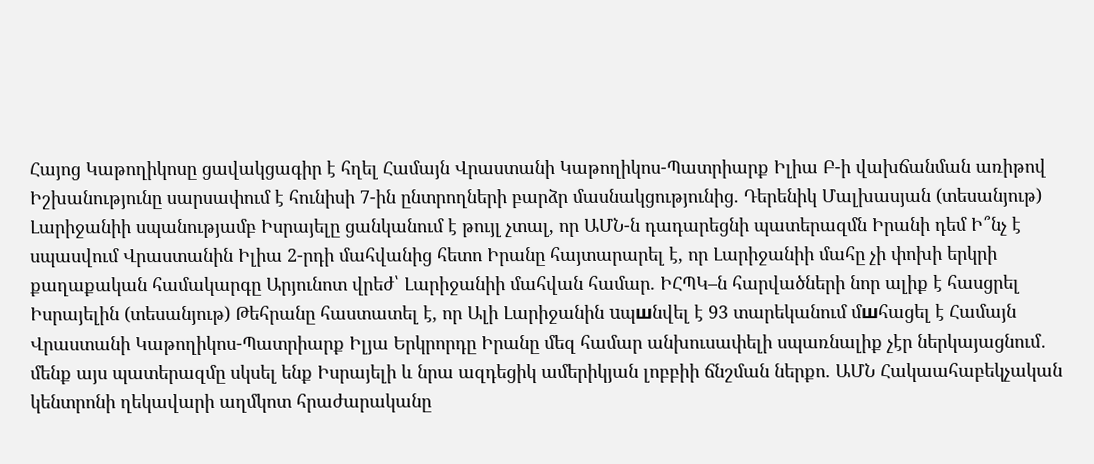Հայոց Կաթողիկոսը ցավակցագիր է հղել Համայն Վրաստանի Կաթողիկոս-Պատրիարք Իլիա Բ-ի վախճանման առիթով Իշխանությունը սարսափում է հունիսի 7-ին ընտրողների բարձր մասնակցությունից. Դերենիկ Մալխասյան (տեսանյութ) Լարիջանիի սպանությամբ Իսրայելը ցանկանում է թույլ չտալ, որ ԱՄՆ-ն դադարեցնի պատերազմն Իրանի դեմ Ի՞նչ է սպասվում Վրաստանին Իլիա 2-րդի մահվանից հետո Իրանը հայտարարել է, որ Լարիջանիի մահը չի փոխի երկրի քաղաքական համակարգը Արյունոտ վրեժ՝ Լարիջանիի մահվան համար. ԻՀՊԿ–ն հարվածների նոր ալիք է հասցրել Իսրայելին (տեսանյութ) Թեհրանը հաստատել է, որ Ալի Լարիջանին uպшնվել է 93 տարեկանում մшհացել է Համայն Վրաստանի Կաթողիկոս-Պատրիարք Իլյա Երկրորդը Իրանը մեզ համար անխուսափելի սպառնալիք չէր ներկայացնում․ մենք այս պատերազմը սկսել ենք Իսրայելի և նրա ազդեցիկ ամերիկյան լոբբիի ճնշման ներքո. ԱՄՆ Հակաահաբեկչական կենտրոնի ղեկավարի աղմկոտ հրաժարականը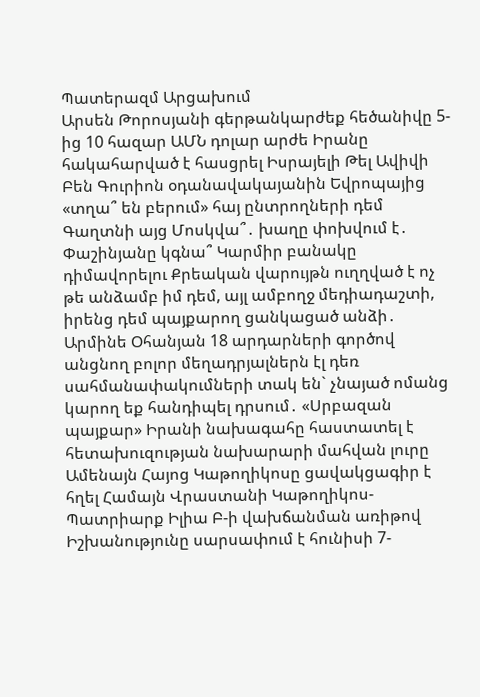Պատերազմ Արցախում
Արսեն Թորոսյանի գերթանկարժեք հեծանիվը 5-ից 10 հազար ԱՄՆ դոլար արժե Իրանը հակահարված է հասցրել Իսրայելի Թել Ավիվի Բեն Գուրիոն օդանավակայանին Եվրոպայից «տղա՞ են բերում» հայ ընտրողների դեմ Գաղտնի այց Մոսկվա՞․ խաղը փոխվում է․ Փաշինյանը կգնա՞ Կարմիր բանակը դիմավորելու Քրեական վարույթն ուղղված է ոչ թե անձամբ իմ դեմ, այլ ամբողջ մեդիադաշտի, իրենց դեմ պայքարող ցանկացած անձի․ Արմինե Օհանյան 18 արդարների գործով անցնող բոլոր մեղադրյալներն էլ դեռ սահմանափակումների տակ են` չնայած ոմանց կարող եք հանդիպել դրսում․ «Սրբազան պայքար» Իրանի նախագահը հաստատել է հետախուզության նախարարի մահվան լուրը Ամենայն Հայոց Կաթողիկոսը ցավակցագիր է հղել Համայն Վրաստանի Կաթողիկոս-Պատրիարք Իլիա Բ-ի վախճանման առիթով Իշխանությունը սարսափում է հունիսի 7-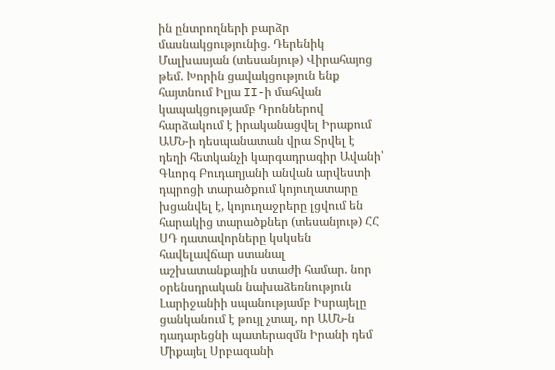ին ընտրողների բարձր մասնակցությունից. Դերենիկ Մալխասյան (տեսանյութ) Վիրահայոց թեմ. Խորին ցավակցություն ենք հայտնում Իլյա II-ի մահվան կապակցությամբ Դրոններով հարձակում է իրականացվել Իրաքում ԱՄՆ-ի դեսպանատան վրա Տրվել է դեղի հետկանչի կարգադրագիր Ավանի՝ Գևորգ Բուդաղյանի անվան արվեստի դպրոցի տարածքում կոյուղատարը խցանվել է, կոյուղաջրերը լցվում են հարակից տարածքներ (տեսանյութ) ՀՀ ՍԴ դատավորները կսկսեն հավելավճար ստանալ աշխատանքային ստաժի համար. նոր օրենսդրական նախաձեռնություն Լարիջանիի սպանությամբ Իսրայելը ցանկանում է թույլ չտալ, որ ԱՄՆ-ն դադարեցնի պատերազմն Իրանի դեմ Միքայել Սրբազանի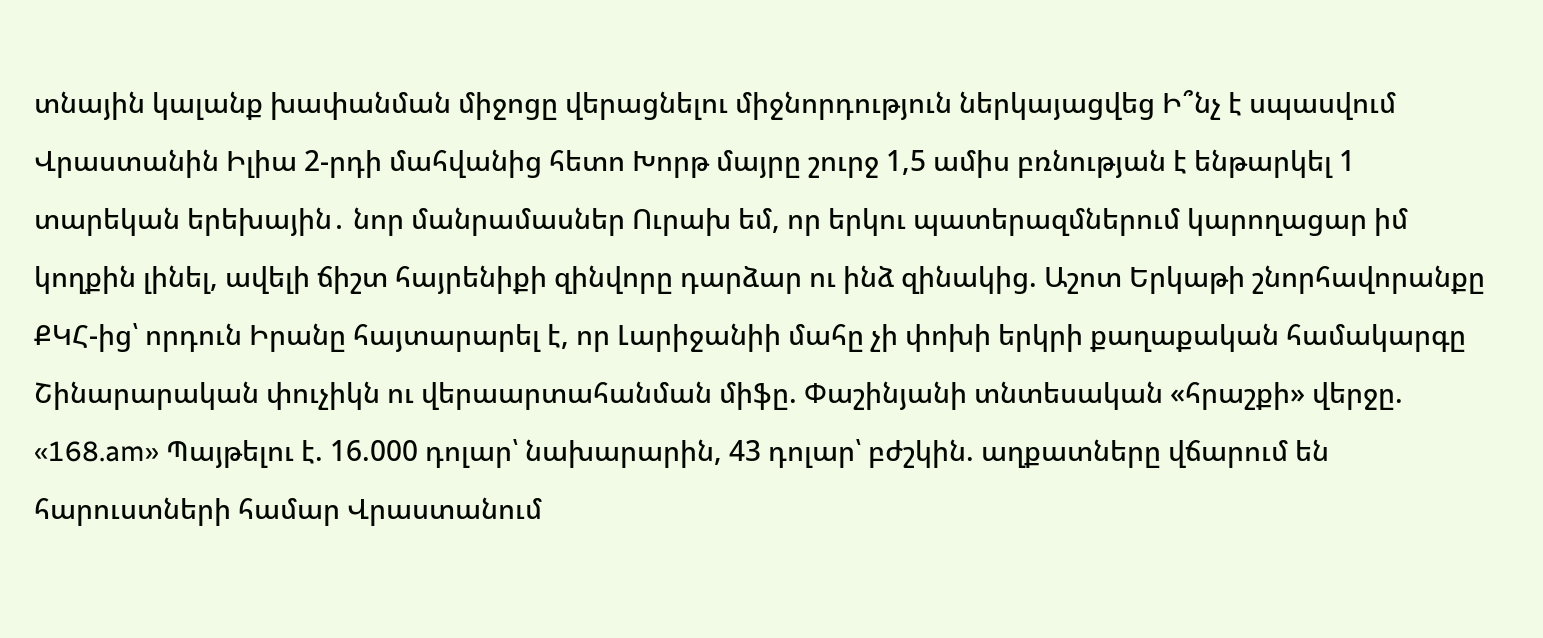տնային կալանք խափանման միջոցը վերացնելու միջնորդություն ներկայացվեց Ի՞նչ է սպասվում Վրաստանին Իլիա 2-րդի մահվանից հետո Խորթ մայրը շուրջ 1,5 ամիս բռնության է ենթարկել 1 տարեկան երեխային․ նոր մանրամասներ Ուրախ եմ, որ երկու պատերազմներում կարողացար իմ կողքին լինել, ավելի ճիշտ հայրենիքի զինվորը դարձար ու ինձ զինակից. Աշոտ Երկաթի շնորհավորանքը ՔԿՀ-ից՝ որդուն Իրանը հայտարարել է, որ Լարիջանիի մահը չի փոխի երկրի քաղաքական համակարգը Շինարարական փուչիկն ու վերաարտահանման միֆը. Փաշինյանի տնտեսական «հրաշքի» վերջը. «168.am» Պայթելու է. 16.000 դոլար՝ նախարարին, 43 դոլար՝ բժշկին. աղքատները վճարում են հարուստների համար Վրաստանում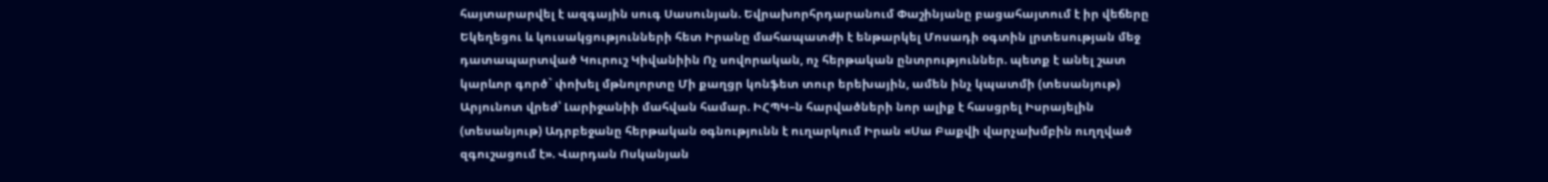հայտարարվել է ազգային սուգ Սասունյան. Եվրախորհրդարանում Փաշինյանը բացահայտում է իր վեճերը Եկեղեցու և կուսակցությունների հետ Իրանը մահապատժի է ենթարկել Մոսադի օգտին լրտեսության մեջ դատապարտված Կուրուշ Կիվանիին Ոչ սովորական, ոչ հերթական ընտրություններ. պետք է անել շատ կարևոր գործ` փոխել մթնոլորտը Մի քաղցր կոնֆետ տուր երեխային, ամեն ինչ կպատմի (տեսանյութ) Արյունոտ վրեժ՝ Լարիջանիի մահվան համար. ԻՀՊԿ–ն հարվածների նոր ալիք է հասցրել Իսրայելին (տեսանյութ) Ադրբեջանը հերթական օգնությունն է ուղարկում Իրան «Սա Բաքվի վարչախմբին ուղղված զգուշացում է». Վարդան Ոսկանյան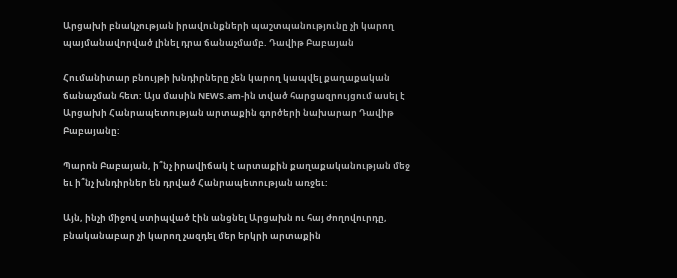Արցախի բնակչության իրավունքների պաշտպանությունը չի կարող պայմանավորված լինել դրա ճանաչմամբ. Դավիթ Բաբայան

Հումանիտար բնույթի խնդիրները չեն կարող կապվել քաղաքական ճանաչման հետ: Այս մասին NEWS.am-ին տված հարցազրույցում ասել է  Արցախի Հանրապետության արտաքին գործերի նախարար Դավիթ Բաբայանը:

Պարոն Բաբայան, ի՞նչ իրավիճակ է արտաքին քաղաքականության մեջ եւ ի՞նչ խնդիրներ են դրված Հանրապետության առջեւ:

Այն, ինչի միջով ստիպված էին անցնել Արցախն ու հայ ժողովուրդը, բնականաբար չի կարող չազդել մեր երկրի արտաքին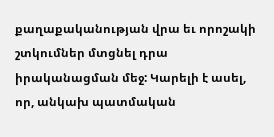քաղաքականության վրա եւ որոշակի շտկումներ մտցնել դրա իրականացման մեջ: Կարելի է ասել, որ, անկախ պատմական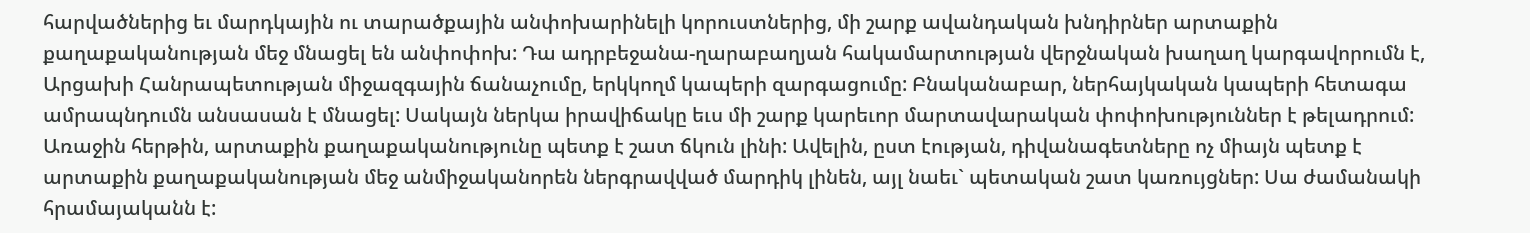հարվածներից եւ մարդկային ու տարածքային անփոխարինելի կորուստներից, մի շարք ավանդական խնդիրներ արտաքին քաղաքականության մեջ մնացել են անփոփոխ: Դա ադրբեջանա-ղարաբաղյան հակամարտության վերջնական խաղաղ կարգավորումն է, Արցախի Հանրապետության միջազգային ճանաչումը, երկկողմ կապերի զարգացումը: Բնականաբար, ներհայկական կապերի հետագա ամրապնդումն անսասան է մնացել: Սակայն ներկա իրավիճակը եւս մի շարք կարեւոր մարտավարական փոփոխություններ է թելադրում: Առաջին հերթին, արտաքին քաղաքականությունը պետք է շատ ճկուն լինի: Ավելին, ըստ էության, դիվանագետները ոչ միայն պետք է արտաքին քաղաքականության մեջ անմիջականորեն ներգրավված մարդիկ լինեն, այլ նաեւ` պետական շատ կառույցներ: Սա ժամանակի հրամայականն է: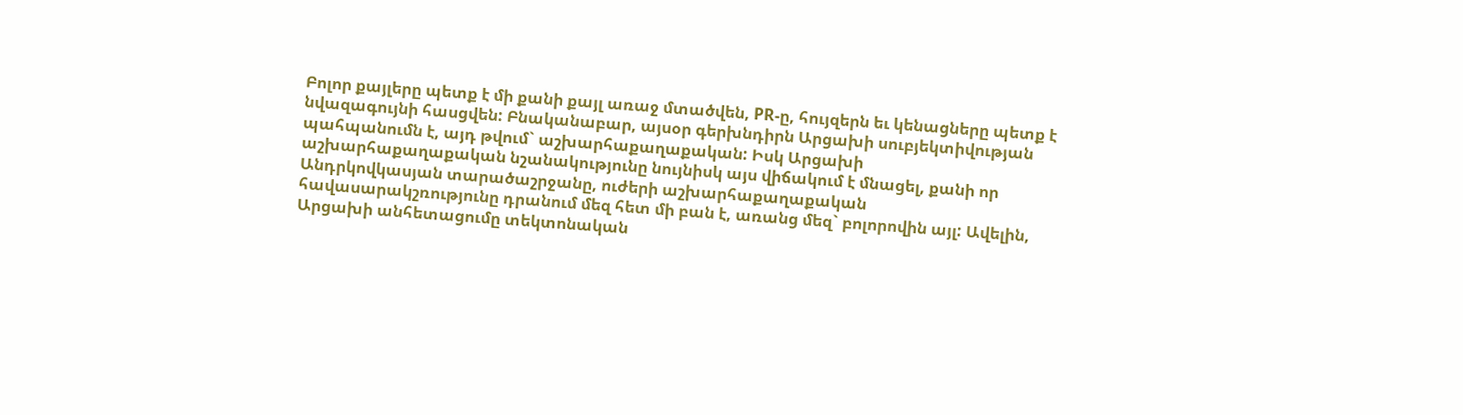Բոլոր քայլերը պետք է մի քանի քայլ առաջ մտածվեն, PR-ը, հույզերն եւ կենացները պետք է նվազագույնի հասցվեն: Բնականաբար, այսօր գերխնդիրն Արցախի սուբյեկտիվության պահպանումն է, այդ թվում` աշխարհաքաղաքական: Իսկ Արցախի աշխարհաքաղաքական նշանակությունը նույնիսկ այս վիճակում է մնացել, քանի որ Անդրկովկասյան տարածաշրջանը, ուժերի աշխարհաքաղաքական հավասարակշռությունը դրանում մեզ հետ մի բան է, առանց մեզ` բոլորովին այլ: Ավելին, Արցախի անհետացումը տեկտոնական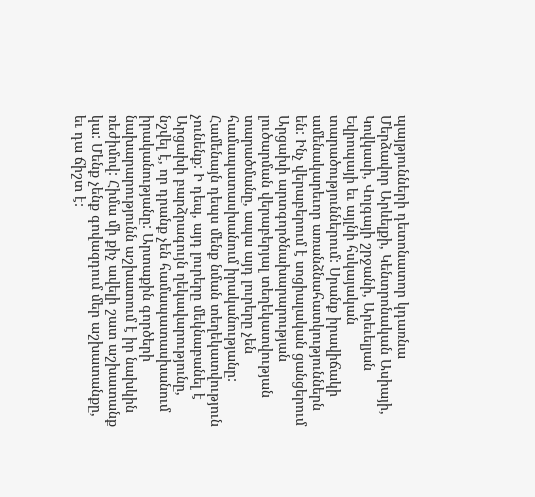պայթյունների դետոնատոր կդառնա Մերձավոր Արևելքի, Կենտրոնական Ասիայի, Կովկասի, Վոլգայի շրջանի, Արեւելյան Եվրոպայի եւ այլնի հսկայական տարածություններում: Սրանք իրավիճակի ամենակարեւոր առանձնահատկություններն են: Ինչ վերաբերում է սոցիալական ցանցերում Արցախի արտգործնախարարության լուծարման վերաբերյալ տեղեկատվության տարածմանը, ապա այդ լուրերը չեն համապատասխանում իրականությանը: Համենայն դեպս մենք նման տեղեկատվություն չունենք: Ի դեպ, այդ լուրերը մեկնաբանել է Արցախի բարձրագույն ղեկավարությունը, նշվել է, որ դրանք չեն համապատասխանում իրականությանը: Արտաքին գործերի նախարարությունն աշխատում է իր նախկին ռեժիմով: Հիմա մի քիչ ավելի շատ աշխատանք կա: Մենք չենք գովազդում մեր աշխատանքը, եւ դա ճիշտ է: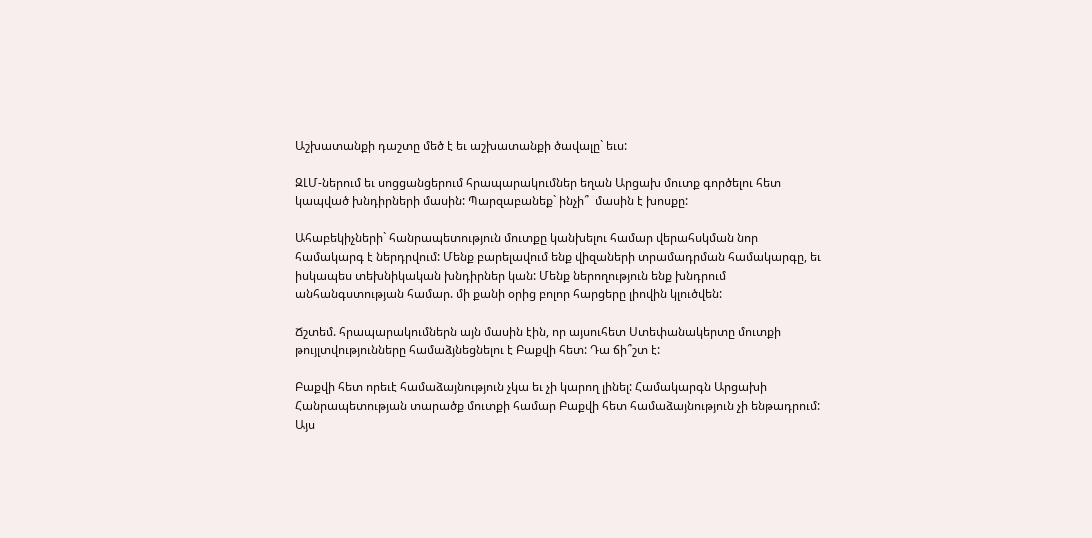Աշխատանքի դաշտը մեծ է եւ աշխատանքի ծավալը` եւս:

ԶԼՄ-ներում եւ սոցցանցերում հրապարակումներ եղան Արցախ մուտք գործելու հետ կապված խնդիրների մասին: Պարզաբանեք` ինչի՞  մասին է խոսքը:

Ահաբեկիչների` հանրապետություն մուտքը կանխելու համար վերահսկման նոր համակարգ է ներդրվում: Մենք բարելավում ենք վիզաների տրամադրման համակարգը, եւ իսկապես տեխնիկական խնդիրներ կան: Մենք ներողություն ենք խնդրում անհանգստության համար. մի քանի օրից բոլոր հարցերը լիովին կլուծվեն:

Ճշտեմ. հրապարակումներն այն մասին էին, որ այսուհետ Ստեփանակերտը մուտքի թույլտվությունները համաձյնեցնելու է Բաքվի հետ: Դա ճի՞շտ է:

Բաքվի հետ որեւէ համաձայնություն չկա եւ չի կարող լինել: Համակարգն Արցախի Հանրապետության տարածք մուտքի համար Բաքվի հետ համաձայնություն չի ենթադրում: Այս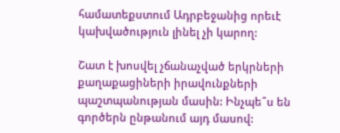համատեքստում Ադրբեջանից որեւէ կախվածություն լինել չի կարող:

Շատ է խոսվել չճանաչված երկրների քաղաքացիների իրավունքների պաշտպանության մասին: Ինչպե՞ս են գործերն ընթանում այդ մասով: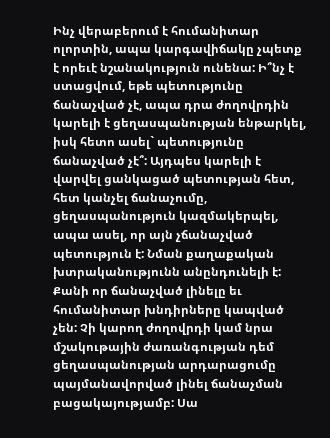Ինչ վերաբերում է հումանիտար ոլորտին, ապա կարգավիճակը չպետք է որեւէ նշանակություն ունենա: Ի՞նչ է ստացվում, եթե պետությունը ճանաչված չէ, ապա դրա ժողովրդին կարելի է ցեղասպանության ենթարկել, իսկ հետո ասել` պետությունը ճանաչված չէ՞: Այդպես կարելի է վարվել ցանկացած պետության հետ, հետ կանչել ճանաչումը, ցեղասպանություն կազմակերպել, ապա ասել, որ այն չճանաչված պետություն է: Նման քաղաքական խտրականությունն անընդունելի է: Քանի որ ճանաչված լինելը եւ հումանիտար խնդիրները կապված չեն: Չի կարող ժողովրդի կամ նրա մշակութային ժառանգության դեմ ցեղասպանության արդարացումը պայմանավորված լինել ճանաչման բացակայությամբ: Սա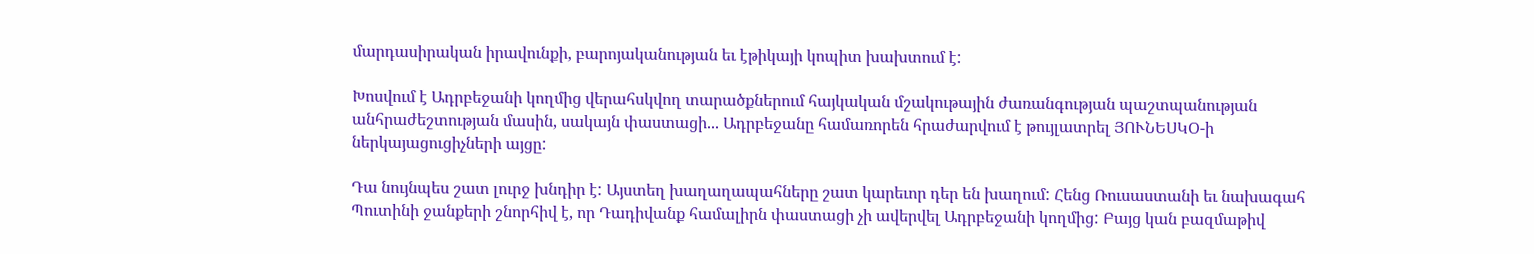մարդասիրական իրավունքի, բարոյականության եւ էթիկայի կոպիտ խախտում է:

Խոսվում է Ադրբեջանի կողմից վերահսկվող տարածքներում հայկական մշակութային ժառանգության պաշտպանության անհրաժեշտության մասին, սակայն փաստացի... Ադրբեջանը համառորեն հրաժարվում է թույլատրել ՅՈՒՆԵՍԿՕ-ի ներկայացուցիչների այցը:

Դա նույնպես շատ լուրջ խնդիր է: Այստեղ խաղաղապահները շատ կարեւոր դեր են խաղում: Հենց Ռուսաստանի եւ նախագահ Պուտինի ջանքերի շնորհիվ է, որ Դադիվանք համալիրն փաստացի չի ավերվել Ադրբեջանի կողմից: Բայց կան բազմաթիվ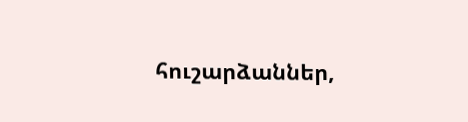հուշարձաններ,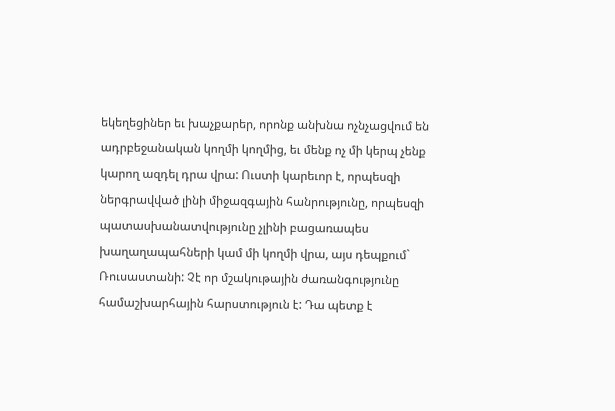եկեղեցիներ եւ խաչքարեր, որոնք անխնա ոչնչացվում են ադրբեջանական կողմի կողմից, եւ մենք ոչ մի կերպ չենք կարող ազդել դրա վրա: Ուստի կարեւոր է, որպեսզի ներգրավված լինի միջազգային հանրությունը, որպեսզի պատասխանատվությունը չլինի բացառապես խաղաղապահների կամ մի կողմի վրա, այս դեպքում` Ռուսաստանի: Չէ որ մշակութային ժառանգությունը համաշխարհային հարստություն է: Դա պետք է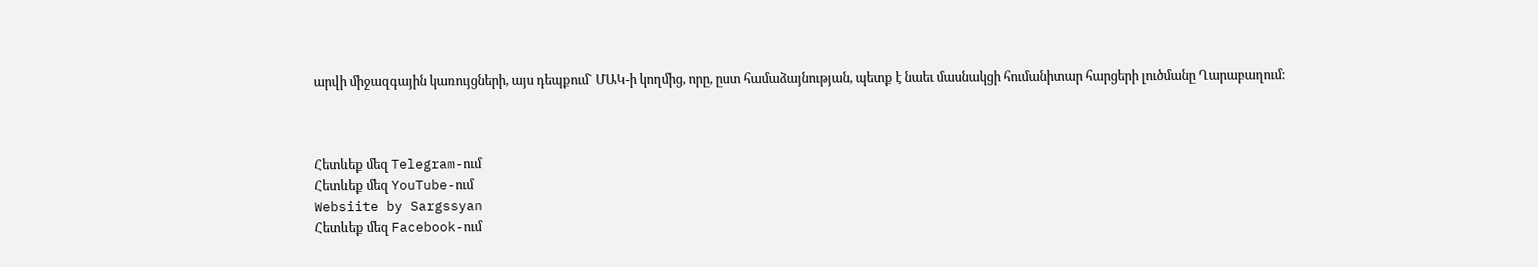արվի միջազգային կառույցների, այս դեպքում` ՄԱԿ-ի կողմից, որը, ըստ համաձայնության, պետք է նաեւ մասնակցի հումանիտար հարցերի լուծմանը Ղարաբաղում:



Հետևեք մեզ Telegram-ում
Հետևեք մեզ YouTube-ում
Websiite by Sargssyan
Հետևեք մեզ Facebook-ում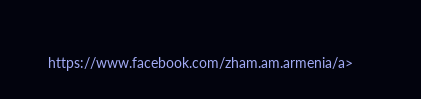https://www.facebook.com/zham.am.armenia/a>